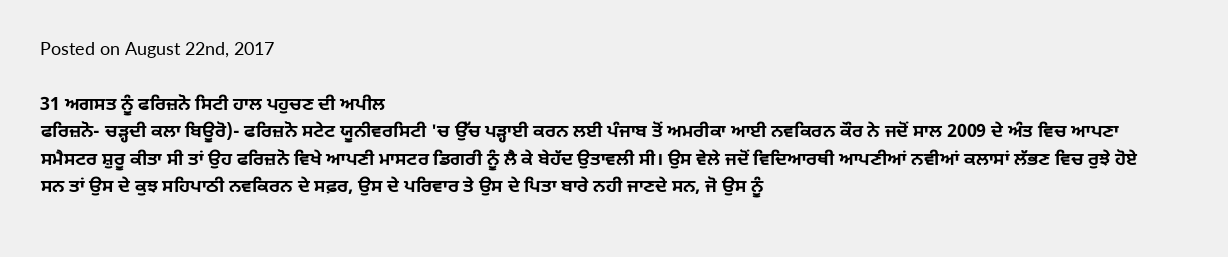Posted on August 22nd, 2017

31 ਅਗਸਤ ਨੂੰ ਫਰਿਜ਼ਨੋ ਸਿਟੀ ਹਾਲ ਪਹੁਚਣ ਦੀ ਅਪੀਲ
ਫਰਿਜ਼ਨੋ- ਚੜ੍ਹਦੀ ਕਲਾ ਬਿਊਰੋ)- ਫਰਿਜ਼ਨੋ ਸਟੇਟ ਯੂਨੀਵਰਸਿਟੀ 'ਚ ਉੱਚ ਪੜ੍ਹਾਈ ਕਰਨ ਲਈ ਪੰਜਾਬ ਤੋਂ ਅਮਰੀਕਾ ਆਈ ਨਵਕਿਰਨ ਕੌਰ ਨੇ ਜਦੋਂ ਸਾਲ 2009 ਦੇ ਅੰਤ ਵਿਚ ਆਪਣਾ ਸਮੈਸਟਰ ਸ਼ੁਰੂ ਕੀਤਾ ਸੀ ਤਾਂ ਉਹ ਫਰਿਜ਼ਨੋ ਵਿਖੇ ਆਪਣੀ ਮਾਸਟਰ ਡਿਗਰੀ ਨੂੰ ਲੈ ਕੇ ਬੇਹੱਦ ਉਤਾਵਲੀ ਸੀ। ਉਸ ਵੇਲੇ ਜਦੋਂ ਵਿਦਿਆਰਥੀ ਆਪਣੀਆਂ ਨਵੀਆਂ ਕਲਾਸਾਂ ਲੱਭਣ ਵਿਚ ਰੁਝੇ ਹੋਏ ਸਨ ਤਾਂ ਉਸ ਦੇ ਕੁਝ ਸਹਿਪਾਠੀ ਨਵਕਿਰਨ ਦੇ ਸਫ਼ਰ, ਉਸ ਦੇ ਪਰਿਵਾਰ ਤੇ ਉਸ ਦੇ ਪਿਤਾ ਬਾਰੇ ਨਹੀ ਜਾਣਦੇ ਸਨ, ਜੋ ਉਸ ਨੂੰ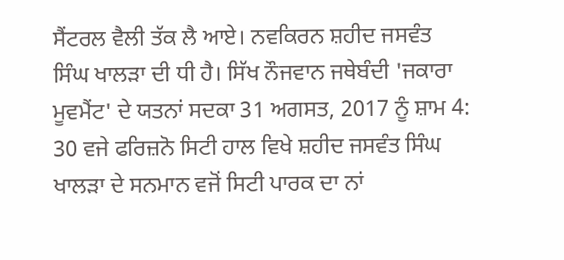ਸੈਂਟਰਲ ਵੈਲੀ ਤੱਕ ਲੈ ਆਏ। ਨਵਕਿਰਨ ਸ਼ਹੀਦ ਜਸਵੰਤ ਸਿੰਘ ਖਾਲੜਾ ਦੀ ਧੀ ਹੈ। ਸਿੱਖ ਨੌਜਵਾਨ ਜਥੇਬੰਦੀ 'ਜਕਾਰਾ ਮੂਵਮੈਂਟ' ਦੇ ਯਤਨਾਂ ਸਦਕਾ 31 ਅਗਸਤ, 2017 ਨੂੰ ਸ਼ਾਮ 4: 30 ਵਜੇ ਫਰਿਜ਼ਨੋ ਸਿਟੀ ਹਾਲ ਵਿਖੇ ਸ਼ਹੀਦ ਜਸਵੰਤ ਸਿੰਘ ਖਾਲੜਾ ਦੇ ਸਨਮਾਨ ਵਜੋਂ ਸਿਟੀ ਪਾਰਕ ਦਾ ਨਾਂ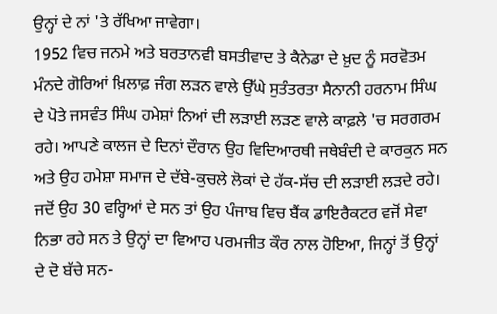ਉਨ੍ਹਾਂ ਦੇ ਨਾਂ 'ਤੇ ਰੱਖਿਆ ਜਾਵੇਗਾ।
1952 ਵਿਚ ਜਨਮੇ ਅਤੇ ਬਰਤਾਨਵੀ ਬਸਤੀਵਾਦ ਤੇ ਕੈਨੇਡਾ ਦੇ ਖ਼ੁਦ ਨੂੰ ਸਰਵੋਤਮ ਮੰਨਦੇ ਗੋਰਿਆਂ ਖ਼ਿਲਾਫ਼ ਜੰਗ ਲੜਨ ਵਾਲੇ ਉੱਘੇ ਸੁਤੰਤਰਤਾ ਸੈਨਾਨੀ ਹਰਨਾਮ ਸਿੰਘ ਦੇ ਪੋਤੇ ਜਸਵੰਤ ਸਿੰਘ ਹਮੇਸ਼ਾਂ ਨਿਆਂ ਦੀ ਲੜਾਈ ਲੜਣ ਵਾਲੇ ਕਾਫ਼ਲੇ 'ਚ ਸਰਗਰਮ ਰਹੇ। ਆਪਣੇ ਕਾਲਜ ਦੇ ਦਿਨਾਂ ਦੌਰਾਨ ਉਹ ਵਿਦਿਆਰਥੀ ਜਥੇਬੰਦੀ ਦੇ ਕਾਰਕੁਨ ਸਨ ਅਤੇ ਉਹ ਹਮੇਸ਼ਾ ਸਮਾਜ ਦੇ ਦੱਬੇ-ਕੁਚਲੇ ਲੋਕਾਂ ਦੇ ਹੱਕ-ਸੱਚ ਦੀ ਲੜਾਈ ਲੜਦੇ ਰਹੇ। ਜਦੋਂ ਉਹ 30 ਵਰ੍ਹਿਆਂ ਦੇ ਸਨ ਤਾਂ ਉਹ ਪੰਜਾਬ ਵਿਚ ਬੈਂਕ ਡਾਇਰੈਕਟਰ ਵਜੋਂ ਸੇਵਾ ਨਿਭਾ ਰਹੇ ਸਨ ਤੇ ਉਨ੍ਹਾਂ ਦਾ ਵਿਆਹ ਪਰਮਜੀਤ ਕੌਰ ਨਾਲ ਹੋਇਆ, ਜਿਨ੍ਹਾਂ ਤੋਂ ਉਨ੍ਹਾਂ ਦੇ ਦੋ ਬੱਚੇ ਸਨ-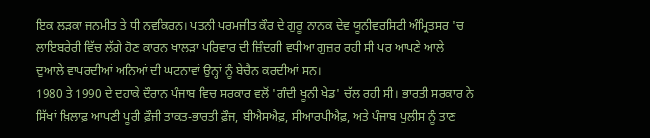ਇਕ ਲੜਕਾ ਜਨਮੀਤ ਤੇ ਧੀ ਨਵਕਿਰਨ। ਪਤਨੀ ਪਰਮਜੀਤ ਕੌਰ ਦੇ ਗੁਰੂ ਨਾਨਕ ਦੇਵ ਯੂਨੀਵਰਸਿਟੀ ਅੰਮ੍ਰਿਤਸਰ 'ਚ ਲਾਇਬਰੇਰੀ ਵਿੱਚ ਲੱਗੇ ਹੋਣ ਕਾਰਨ ਖਾਲੜਾ ਪਰਿਵਾਰ ਦੀ ਜ਼ਿੰਦਗੀ ਵਧੀਆ ਗੁਜ਼ਰ ਰਹੀ ਸੀ ਪਰ ਆਪਣੇ ਆਲੇ ਦੁਆਲੇ ਵਾਪਰਦੀਆਂ ਅਨਿਆਂ ਦੀ ਘਟਨਾਵਾਂ ਉਨ੍ਹਾਂ ਨੂੰ ਬੇਚੈਨ ਕਰਦੀਆਂ ਸਨ।
1980 ਤੇ 1990 ਦੇ ਦਹਾਕੇ ਦੌਰਾਨ ਪੰਜਾਬ ਵਿਚ ਸਰਕਾਰ ਵਲੋਂ 'ਗੰਦੀ ਖੂਨੀ ਖੇਡ' ਚੱਲ ਰਹੀ ਸੀ। ਭਾਰਤੀ ਸਰਕਾਰ ਨੇ ਸਿੱਖਾਂ ਖ਼ਿਲਾਫ਼ ਆਪਣੀ ਪੂਰੀ ਫ਼ੌਜੀ ਤਾਕਤ-ਭਾਰਤੀ ਫ਼ੌਜ, ਬੀਐਸਐਫ਼, ਸੀਆਰਪੀਐਫ਼, ਅਤੇ ਪੰਜਾਬ ਪੁਲੀਸ ਨੂੰ ਤਾਣ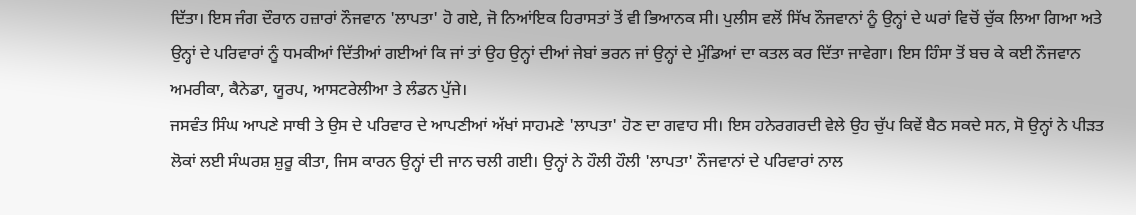ਦਿੱਤਾ। ਇਸ ਜੰਗ ਦੌਰਾਨ ਹਜ਼ਾਰਾਂ ਨੌਜਵਾਨ 'ਲਾਪਤਾ' ਹੋ ਗਏ, ਜੋ ਨਿਆਂਇਕ ਹਿਰਾਸਤਾਂ ਤੋਂ ਵੀ ਭਿਆਨਕ ਸੀ। ਪੁਲੀਸ ਵਲੋਂ ਸਿੱਖ ਨੌਜਵਾਨਾਂ ਨੂੰ ਉਨ੍ਹਾਂ ਦੇ ਘਰਾਂ ਵਿਚੋਂ ਚੁੱਕ ਲਿਆ ਗਿਆ ਅਤੇ ਉਨ੍ਹਾਂ ਦੇ ਪਰਿਵਾਰਾਂ ਨੂੰ ਧਮਕੀਆਂ ਦਿੱਤੀਆਂ ਗਈਆਂ ਕਿ ਜਾਂ ਤਾਂ ਉਹ ਉਨ੍ਹਾਂ ਦੀਆਂ ਜੇਬਾਂ ਭਰਨ ਜਾਂ ਉਨ੍ਹਾਂ ਦੇ ਮੁੰਡਿਆਂ ਦਾ ਕਤਲ ਕਰ ਦਿੱਤਾ ਜਾਵੇਗਾ। ਇਸ ਹਿੰਸਾ ਤੋਂ ਬਚ ਕੇ ਕਈ ਨੌਜਵਾਨ ਅਮਰੀਕਾ, ਕੈਨੇਡਾ, ਯੂਰਪ, ਆਸਟਰੇਲੀਆ ਤੇ ਲੰਡਨ ਪੁੱਜੇ।
ਜਸਵੰਤ ਸਿੰਘ ਆਪਣੇ ਸਾਥੀ ਤੇ ਉਸ ਦੇ ਪਰਿਵਾਰ ਦੇ ਆਪਣੀਆਂ ਅੱਖਾਂ ਸਾਹਮਣੇ 'ਲਾਪਤਾ' ਹੋਣ ਦਾ ਗਵਾਹ ਸੀ। ਇਸ ਹਨੇਰਗਰਦੀ ਵੇਲੇ ਉਹ ਚੁੱਪ ਕਿਵੇਂ ਬੈਠ ਸਕਦੇ ਸਨ, ਸੋ ਉਨ੍ਹਾਂ ਨੇ ਪੀੜਤ ਲੋਕਾਂ ਲਈ ਸੰਘਰਸ਼ ਸ਼ੁਰੂ ਕੀਤਾ, ਜਿਸ ਕਾਰਨ ਉਨ੍ਹਾਂ ਦੀ ਜਾਨ ਚਲੀ ਗਈ। ਉਨ੍ਹਾਂ ਨੇ ਹੌਲੀ ਹੌਲੀ 'ਲਾਪਤਾ' ਨੌਜਵਾਨਾਂ ਦੇ ਪਰਿਵਾਰਾਂ ਨਾਲ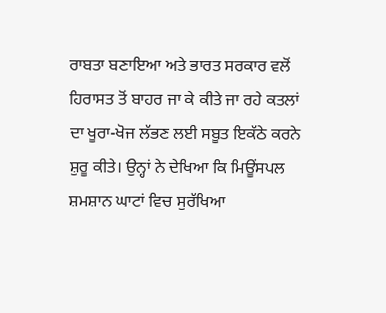ਰਾਬਤਾ ਬਣਾਇਆ ਅਤੇ ਭਾਰਤ ਸਰਕਾਰ ਵਲੋਂ ਹਿਰਾਸਤ ਤੋਂ ਬਾਹਰ ਜਾ ਕੇ ਕੀਤੇ ਜਾ ਰਹੇ ਕਤਲਾਂ ਦਾ ਖੂਰਾ-ਖੋਜ ਲੱਭਣ ਲਈ ਸਬੂਤ ਇਕੱਠੇ ਕਰਨੇ ਸ਼ੁਰੂ ਕੀਤੇ। ਉਨ੍ਹਾਂ ਨੇ ਦੇਖਿਆ ਕਿ ਮਿਊਂਸਪਲ ਸ਼ਮਸ਼ਾਨ ਘਾਟਾਂ ਵਿਚ ਸੁਰੱਖਿਆ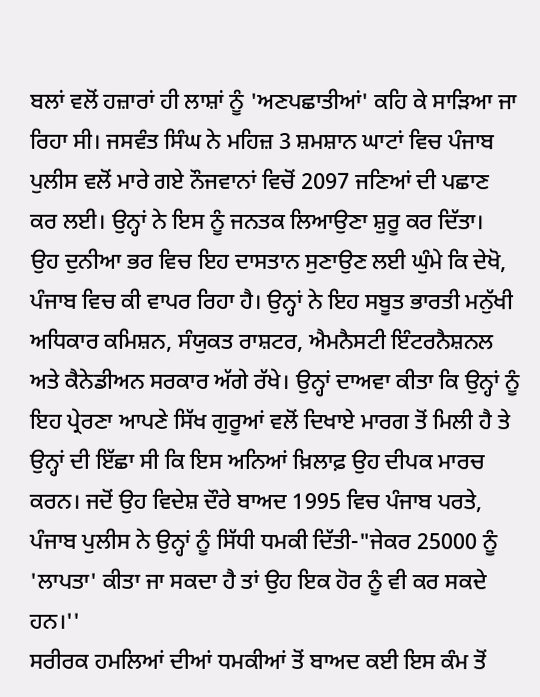ਬਲਾਂ ਵਲੋਂ ਹਜ਼ਾਰਾਂ ਹੀ ਲਾਸ਼ਾਂ ਨੂੰ 'ਅਣਪਛਾਤੀਆਂ' ਕਹਿ ਕੇ ਸਾੜਿਆ ਜਾ ਰਿਹਾ ਸੀ। ਜਸਵੰਤ ਸਿੰਘ ਨੇ ਮਹਿਜ਼ 3 ਸ਼ਮਸ਼ਾਨ ਘਾਟਾਂ ਵਿਚ ਪੰਜਾਬ ਪੁਲੀਸ ਵਲੋਂ ਮਾਰੇ ਗਏ ਨੌਜਵਾਨਾਂ ਵਿਚੋਂ 2097 ਜਣਿਆਂ ਦੀ ਪਛਾਣ ਕਰ ਲਈ। ਉਨ੍ਹਾਂ ਨੇ ਇਸ ਨੂੰ ਜਨਤਕ ਲਿਆਉਣਾ ਸ਼ੁਰੂ ਕਰ ਦਿੱਤਾ।
ਉਹ ਦੁਨੀਆ ਭਰ ਵਿਚ ਇਹ ਦਾਸਤਾਨ ਸੁਣਾਉਣ ਲਈ ਘੁੰਮੇ ਕਿ ਦੇਖੋ, ਪੰਜਾਬ ਵਿਚ ਕੀ ਵਾਪਰ ਰਿਹਾ ਹੈ। ਉਨ੍ਹਾਂ ਨੇ ਇਹ ਸਬੂਤ ਭਾਰਤੀ ਮਨੁੱਖੀ ਅਧਿਕਾਰ ਕਮਿਸ਼ਨ, ਸੰਯੁਕਤ ਰਾਸ਼ਟਰ, ਐਮਨੈਸਟੀ ਇੰਟਰਨੈਸ਼ਨਲ ਅਤੇ ਕੈਨੇਡੀਅਨ ਸਰਕਾਰ ਅੱਗੇ ਰੱਖੇ। ਉਨ੍ਹਾਂ ਦਾਅਵਾ ਕੀਤਾ ਕਿ ਉਨ੍ਹਾਂ ਨੂੰ ਇਹ ਪ੍ਰੇਰਣਾ ਆਪਣੇ ਸਿੱਖ ਗੁਰੂਆਂ ਵਲੋਂ ਦਿਖਾਏ ਮਾਰਗ ਤੋਂ ਮਿਲੀ ਹੈ ਤੇ ਉਨ੍ਹਾਂ ਦੀ ਇੱਛਾ ਸੀ ਕਿ ਇਸ ਅਨਿਆਂ ਖ਼ਿਲਾਫ਼ ਉਹ ਦੀਪਕ ਮਾਰਚ ਕਰਨ। ਜਦੋਂ ਉਹ ਵਿਦੇਸ਼ ਦੌਰੇ ਬਾਅਦ 1995 ਵਿਚ ਪੰਜਾਬ ਪਰਤੇ, ਪੰਜਾਬ ਪੁਲੀਸ ਨੇ ਉਨ੍ਹਾਂ ਨੂੰ ਸਿੱਧੀ ਧਮਕੀ ਦਿੱਤੀ-"ਜੇਕਰ 25000 ਨੂੰ 'ਲਾਪਤਾ' ਕੀਤਾ ਜਾ ਸਕਦਾ ਹੈ ਤਾਂ ਉਹ ਇਕ ਹੋਰ ਨੂੰ ਵੀ ਕਰ ਸਕਦੇ ਹਨ।''
ਸਰੀਰਕ ਹਮਲਿਆਂ ਦੀਆਂ ਧਮਕੀਆਂ ਤੋਂ ਬਾਅਦ ਕਈ ਇਸ ਕੰਮ ਤੋਂ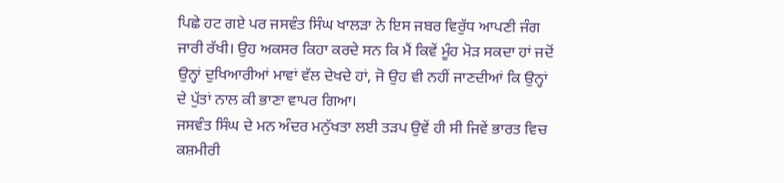ਪਿਛੇ ਹਟ ਗਏ ਪਰ ਜਸਵੰਤ ਸਿੰਘ ਖਾਲੜਾ ਨੇ ਇਸ ਜਬਰ ਵਿਰੁੱਧ ਆਪਣੀ ਜੰਗ ਜਾਰੀ ਰੱਖੀ। ਉਹ ਅਕਸਰ ਕਿਹਾ ਕਰਦੇ ਸਨ ਕਿ ਮੈਂ ਕਿਵੇਂ ਮੂੰਹ ਮੋੜ ਸਕਦਾ ਹਾਂ ਜਦੋਂ ਉਨ੍ਹਾਂ ਦੁਖਿਆਰੀਆਂ ਮਾਵਾਂ ਵੱਲ ਦੇਖਦੇ ਹਾਂ, ਜੋ ਉਹ ਵੀ ਨਹੀਂ ਜਾਣਦੀਆਂ ਕਿ ਉਨ੍ਹਾਂ ਦੇ ਪੁੱਤਾਂ ਨਾਲ ਕੀ ਭਾਣਾ ਵਾਪਰ ਗਿਆ।
ਜਸਵੰਤ ਸਿੰਘ ਦੇ ਮਨ ਅੰਦਰ ਮਨੁੱਖਤਾ ਲਈ ਤੜਪ ਉਵੇਂ ਹੀ ਸੀ ਜਿਵੇਂ ਭਾਰਤ ਵਿਚ ਕਸ਼ਮੀਰੀ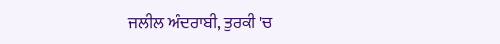ਜਲੀਲ ਅੰਦਰਾਬੀ, ਤੁਰਕੀ 'ਚ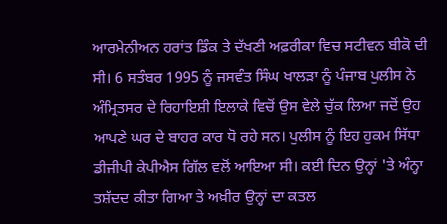ਆਰਮੇਨੀਅਨ ਹਰਾਂਤ ਡਿੰਕ ਤੇ ਦੱਖਣੀ ਅਫ਼ਰੀਕਾ ਵਿਚ ਸਟੀਵਨ ਬੀਕੋ ਦੀ ਸੀ। 6 ਸਤੰਬਰ 1995 ਨੂੰ ਜਸਵੰਤ ਸਿੰਘ ਖਾਲੜਾ ਨੂੰ ਪੰਜਾਬ ਪੁਲੀਸ ਨੇ ਅੰਮ੍ਰਿਤਸਰ ਦੇ ਰਿਹਾਇਸ਼ੀ ਇਲਾਕੇ ਵਿਚੋਂ ਉਸ ਵੇਲੇ ਚੁੱਕ ਲਿਆ ਜਦੋਂ ਉਹ ਆਪਣੇ ਘਰ ਦੇ ਬਾਹਰ ਕਾਰ ਧੋ ਰਹੇ ਸਨ। ਪੁਲੀਸ ਨੂੰ ਇਹ ਹੁਕਮ ਸਿੱਧਾ ਡੀਜੀਪੀ ਕੇਪੀਐਸ ਗਿੱਲ ਵਲੋਂ ਆਇਆ ਸੀ। ਕਈ ਦਿਨ ਉਨ੍ਹਾਂ 'ਤੇ ਅੰਨ੍ਹਾ ਤਸ਼ੱਦਦ ਕੀਤਾ ਗਿਆ ਤੇ ਅਖ਼ੀਰ ਉਨ੍ਹਾਂ ਦਾ ਕਤਲ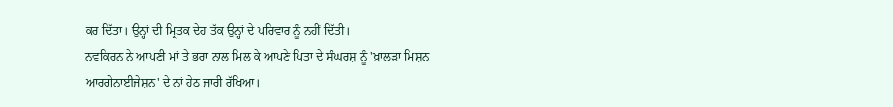ਕਰ ਦਿੱਤਾ। ਉਨ੍ਹਾਂ ਦੀ ਮ੍ਰਿਤਕ ਦੇਹ ਤੱਕ ਉਨ੍ਹਾਂ ਦੇ ਪਰਿਵਾਰ ਨੂੰ ਨਹੀਂ ਦਿੱਤੀ।
ਨਵਕਿਰਨ ਨੇ ਆਪਣੀ ਮਾਂ ਤੇ ਭਰਾ ਨਾਲ ਮਿਲ ਕੇ ਆਪਣੇ ਪਿਤਾ ਦੇ ਸੰਘਰਸ਼ ਨੂੰ 'ਖ਼ਾਲੜਾ ਮਿਸ਼ਨ ਆਰਗੇਨਾਈਜੇਸ਼ਨ' ਦੇ ਨਾਂ ਹੇਠ ਜਾਰੀ ਰੱਖਿਆ।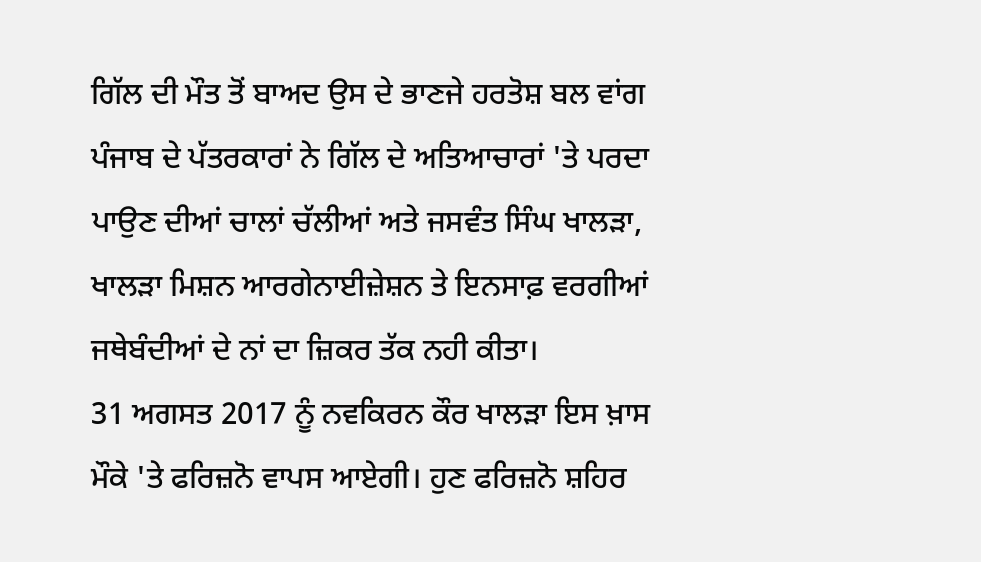ਗਿੱਲ ਦੀ ਮੌਤ ਤੋਂ ਬਾਅਦ ਉਸ ਦੇ ਭਾਣਜੇ ਹਰਤੋਸ਼ ਬਲ ਵਾਂਗ ਪੰਜਾਬ ਦੇ ਪੱਤਰਕਾਰਾਂ ਨੇ ਗਿੱਲ ਦੇ ਅਤਿਆਚਾਰਾਂ 'ਤੇ ਪਰਦਾ ਪਾਉਣ ਦੀਆਂ ਚਾਲਾਂ ਚੱਲੀਆਂ ਅਤੇ ਜਸਵੰਤ ਸਿੰਘ ਖਾਲੜਾ, ਖਾਲੜਾ ਮਿਸ਼ਨ ਆਰਗੇਨਾਈਜ਼ੇਸ਼ਨ ਤੇ ਇਨਸਾਫ਼ ਵਰਗੀਆਂ ਜਥੇਬੰਦੀਆਂ ਦੇ ਨਾਂ ਦਾ ਜ਼ਿਕਰ ਤੱਕ ਨਹੀ ਕੀਤਾ।
31 ਅਗਸਤ 2017 ਨੂੰ ਨਵਕਿਰਨ ਕੌਰ ਖਾਲੜਾ ਇਸ ਖ਼ਾਸ ਮੌਕੇ 'ਤੇ ਫਰਿਜ਼ਨੋ ਵਾਪਸ ਆਏਗੀ। ਹੁਣ ਫਰਿਜ਼ਨੋ ਸ਼ਹਿਰ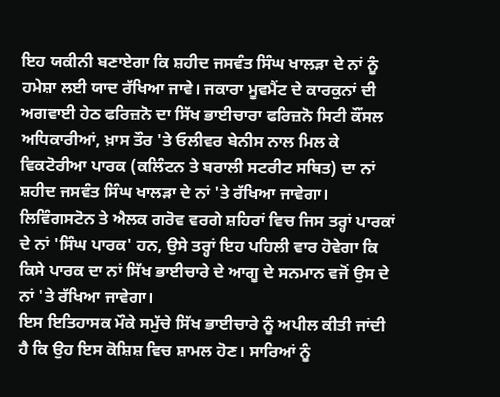ਇਹ ਯਕੀਨੀ ਬਣਾਏਗਾ ਕਿ ਸ਼ਹੀਦ ਜਸਵੰਤ ਸਿੰਘ ਖਾਲੜਾ ਦੇ ਨਾਂ ਨੂੰ ਹਮੇਸ਼ਾ ਲਈ ਯਾਦ ਰੱਖਿਆ ਜਾਵੇ। ਜਕਾਰਾ ਮੂਵਮੈਂਟ ਦੇ ਕਾਰਕੁਨਾਂ ਦੀ ਅਗਵਾਈ ਹੇਠ ਫਰਿਜ਼ਨੋ ਦਾ ਸਿੱਖ ਭਾਈਚਾਰਾ ਫਰਿਜ਼ਨੋ ਸਿਟੀ ਕੌਂਸਲ ਅਧਿਕਾਰੀਆਂ, ਖ਼ਾਸ ਤੌਰ 'ਤੇ ਓਲੀਵਰ ਬੇਨੀਸ ਨਾਲ ਮਿਲ ਕੇ ਵਿਕਟੋਰੀਆ ਪਾਰਕ (ਕਲਿੰਟਨ ਤੇ ਬਰਾਲੀ ਸਟਰੀਟ ਸਥਿਤ) ਦਾ ਨਾਂ ਸ਼ਹੀਦ ਜਸਵੰਤ ਸਿੰਘ ਖਾਲੜਾ ਦੇ ਨਾਂ 'ਤੇ ਰੱਖਿਆ ਜਾਵੇਗਾ। ਲਿਵਿੰਗਸਟੋਨ ਤੇ ਐਲਕ ਗਰੋਵ ਵਰਗੇ ਸ਼ਹਿਰਾਂ ਵਿਚ ਜਿਸ ਤਰ੍ਹਾਂ ਪਾਰਕਾਂ ਦੇ ਨਾਂ 'ਸਿੰਘ ਪਾਰਕ' ਹਨ, ਉਸੇ ਤਰ੍ਹਾਂ ਇਹ ਪਹਿਲੀ ਵਾਰ ਹੋਵੇਗਾ ਕਿ ਕਿਸੇ ਪਾਰਕ ਦਾ ਨਾਂ ਸਿੱਖ ਭਾਈਚਾਰੇ ਦੇ ਆਗੂ ਦੇ ਸਨਮਾਨ ਵਜੋਂ ਉਸ ਦੇ ਨਾਂ 'ਤੇ ਰੱਖਿਆ ਜਾਵੇਗਾ।
ਇਸ ਇਤਿਹਾਸਕ ਮੌਕੇ ਸਮੁੱਚੇ ਸਿੱਖ ਭਾਈਚਾਰੇ ਨੂੰ ਅਪੀਲ ਕੀਤੀ ਜਾਂਦੀ ਹੈ ਕਿ ਉਹ ਇਸ ਕੋਸ਼ਿਸ਼ ਵਿਚ ਸ਼ਾਮਲ ਹੋਣ। ਸਾਰਿਆਂ ਨੂੰ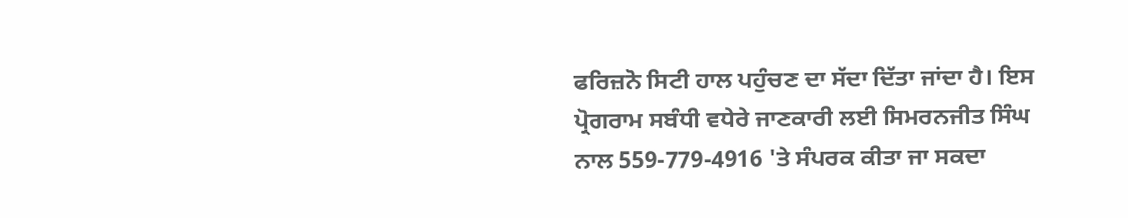ਫਰਿਜ਼ਨੋ ਸਿਟੀ ਹਾਲ ਪਹੁੰਚਣ ਦਾ ਸੱਦਾ ਦਿੱਤਾ ਜਾਂਦਾ ਹੈ। ਇਸ ਪ੍ਰੋਗਰਾਮ ਸਬੰਧੀ ਵਧੇਰੇ ਜਾਣਕਾਰੀ ਲਈ ਸਿਮਰਨਜੀਤ ਸਿੰਘ ਨਾਲ 559-779-4916 'ਤੇ ਸੰਪਰਕ ਕੀਤਾ ਜਾ ਸਕਦਾ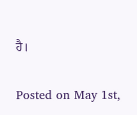ਹੈ।

Posted on May 1st,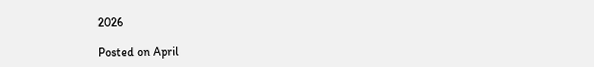2026

Posted on April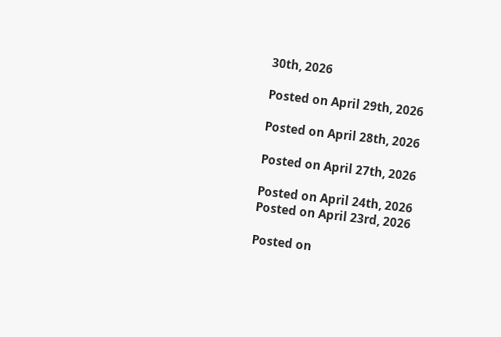30th, 2026

Posted on April 29th, 2026

Posted on April 28th, 2026

Posted on April 27th, 2026

Posted on April 24th, 2026
Posted on April 23rd, 2026

Posted on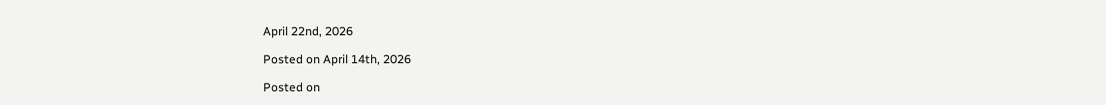April 22nd, 2026

Posted on April 14th, 2026

Posted on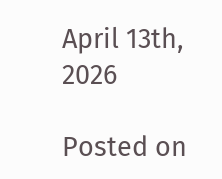April 13th, 2026

Posted on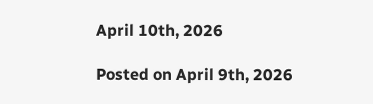April 10th, 2026

Posted on April 9th, 2026